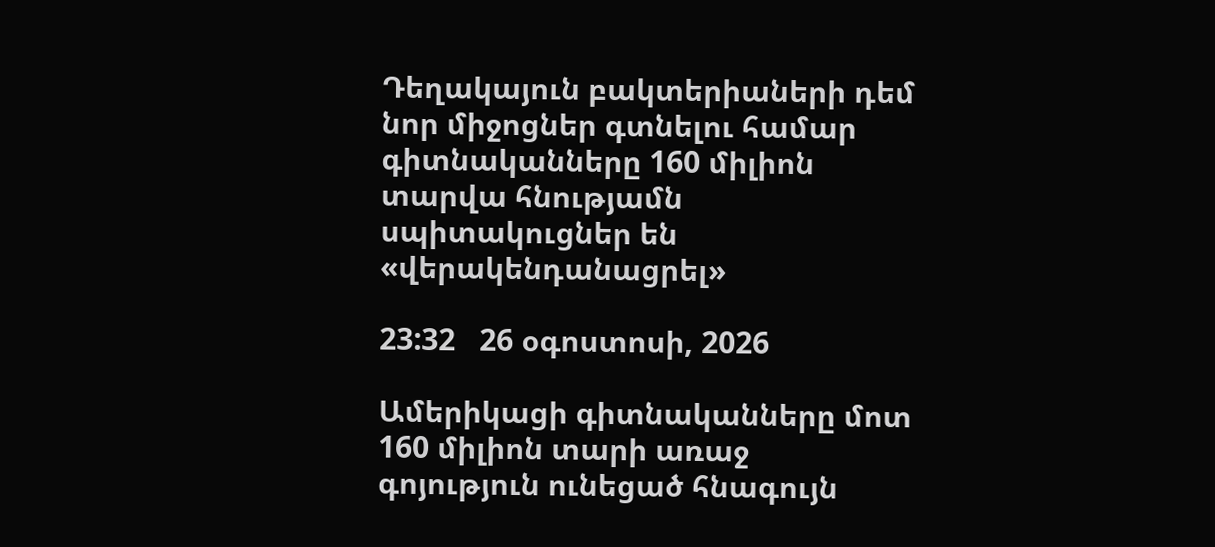Դեղակայուն բակտերիաների դեմ նոր միջոցներ գտնելու համար գիտնականները 160 միլիոն տարվա հնությամն սպիտակուցներ են «վերակենդանացրել»

23:32   26 օգոստոսի, 2026

Ամերիկացի գիտնականները մոտ 160 միլիոն տարի առաջ գոյություն ունեցած հնագույն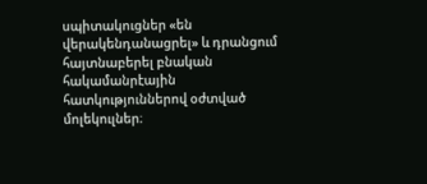սպիտակուցներ «են վերակենդանացրել» և դրանցում հայտնաբերել բնական հակամանրէային հատկություններով օժտված մոլեկուլներ։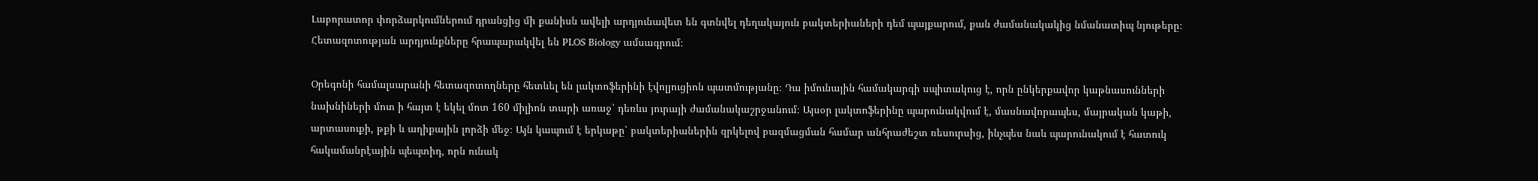Լաբորատոր փորձարկումներում դրանցից մի քանիսն ավելի արդյունավետ են գտնվել դեղակայուն բակտերիաների դեմ պայքարում, քան ժամանակակից նմանատիպ նյութերը։ Հետազոտության արդյունքները հրապարակվել են PLOS Biology ամսագրում։

Օրեգոնի համալսարանի հետազոտողները հետևել են լակտոֆերինի էվոլյուցիոն պատմությանը։ Դա իմունային համակարգի սպիտակուց է, որն ընկերքավոր կաթնասունների նախնիների մոտ ի հայտ է եկել մոտ 160 միլիոն տարի առաջ՝ դեռևս յուրայի ժամանակաշրջանում։ Այսօր լակտոֆերինը պարունակվում է, մասնավորապես, մայրական կաթի, արտասուքի, թքի և աղիքային լորձի մեջ։ Այն կապում է երկաթը՝ բակտերիաներին զրկելով բազմացման համար անհրաժեշտ ռեսուրսից, ինչպես նաև պարունակում է հատուկ հակամանրէային պեպտիդ, որն ունակ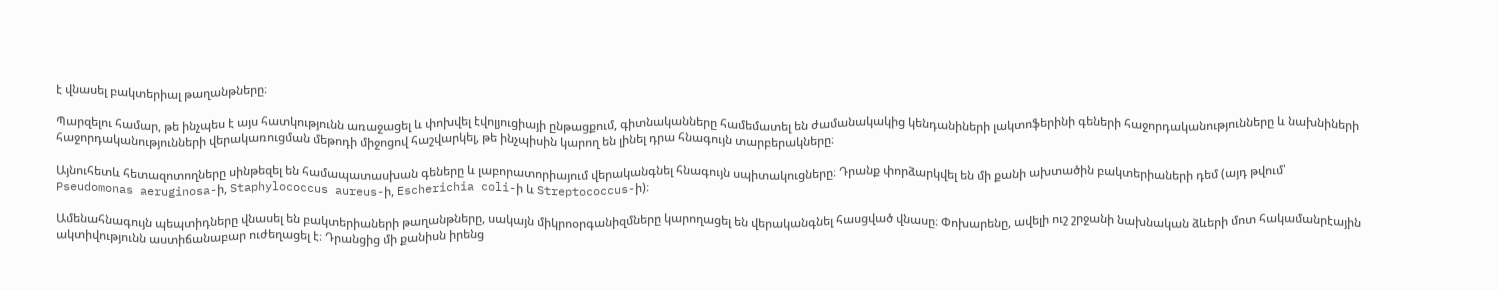է վնասել բակտերիալ թաղանթները։

Պարզելու համար, թե ինչպես է այս հատկությունն առաջացել և փոխվել էվոլյուցիայի ընթացքում, գիտնականները համեմատել են ժամանակակից կենդանիների լակտոֆերինի գեների հաջորդականությունները և նախնիների հաջորդականությունների վերակառուցման մեթոդի միջոցով հաշվարկել, թե ինչպիսին կարող են լինել դրա հնագույն տարբերակները։

Այնուհետև հետազոտողները սինթեզել են համապատասխան գեները և լաբորատորիայում վերականգնել հնագույն սպիտակուցները։ Դրանք փորձարկվել են մի քանի ախտածին բակտերիաների դեմ (այդ թվում՝ Pseudomonas aeruginosa-ի, Staphylococcus aureus-ի, Escherichia coli-ի և Streptococcus-ի)։

Ամենահնագույն պեպտիդները վնասել են բակտերիաների թաղանթները, սակայն միկրոօրգանիզմները կարողացել են վերականգնել հասցված վնասը։ Փոխարենը, ավելի ուշ շրջանի նախնական ձևերի մոտ հակամանրէային ակտիվությունն աստիճանաբար ուժեղացել է։ Դրանցից մի քանիսն իրենց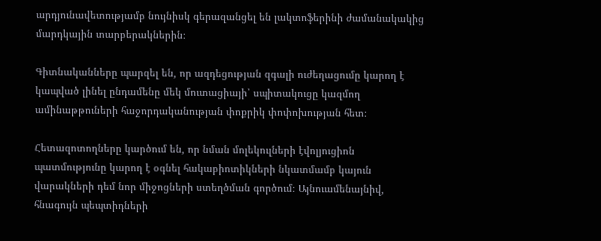արդյունավետությամբ նույնիսկ գերազանցել են լակտոֆերինի ժամանակակից մարդկային տարբերակներին։

Գիտնականները պարզել են, որ ազդեցության զգալի ուժեղացումը կարող է կապված լինել ընդամենը մեկ մուտացիայի՝ սպիտակուցը կազմող ամինաթթուների հաջորդականության փոքրիկ փոփոխության հետ։

Հետազոտողները կարծում են, որ նման մոլեկուլների էվոլյուցիոն պատմությունը կարող է օգնել հակաբիոտիկների նկատմամբ կայուն վարակների դեմ նոր միջոցների ստեղծման գործում։ Այնուամենայնիվ, հնագույն պեպտիդների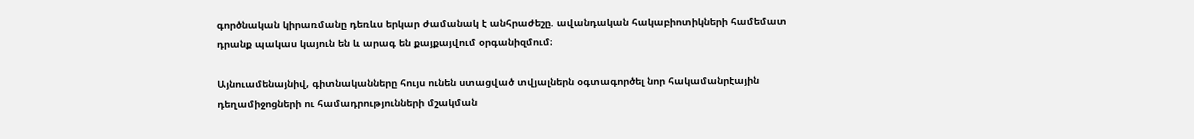գործնական կիրառմանը դեռևս երկար ժամանակ է անհրաժեշը. ավանդական հակաբիոտիկների համեմատ դրանք պակաս կայուն են և արագ են քայքայվում օրգանիզմում։

Այնուամենայնիվ, գիտնականները հույս ունեն ստացված տվյալներն օգտագործել նոր հակամանրէային դեղամիջոցների ու համադրությունների մշակման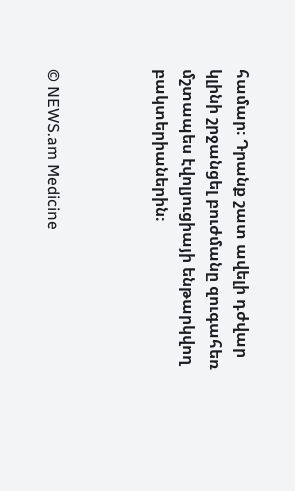համար։ Դրանք շատ ավելի դժվար կլինի շրջանցել բուժմանը զուգահեռ մշտապես էվոլյուցիայի ենթարկվող բակտերիաներին։



© NEWS.am Medicine